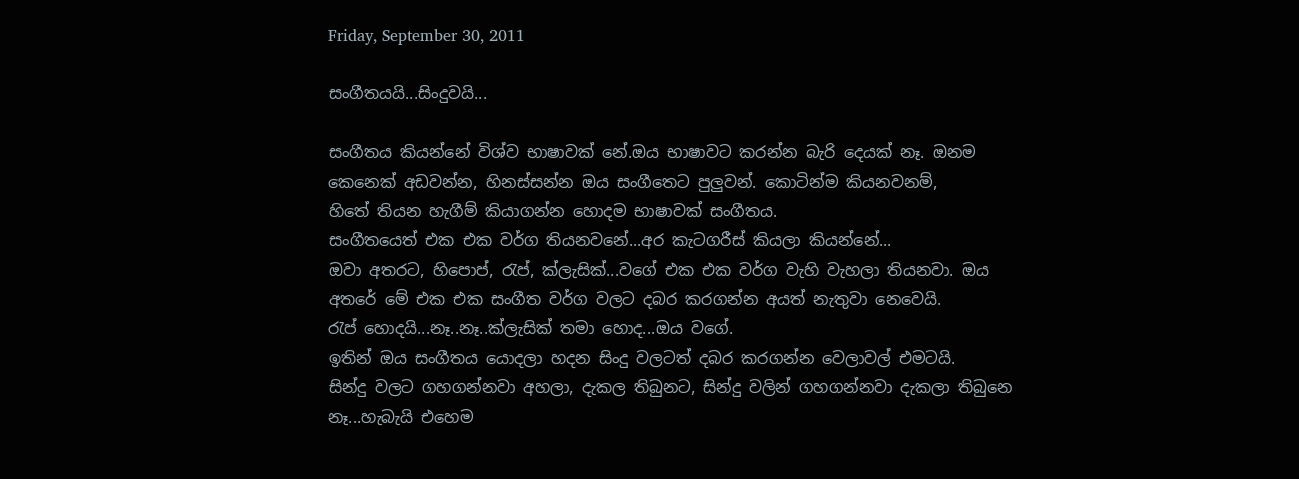Friday, September 30, 2011

සංගීතයයි...සිංදුවයි...

සංගීතය කියන්නේ විශ්ව භාෂාවක් නේ.ඔය භාෂාවට කරන්න බැරි දෙයක් නෑ. ඔනම කෙනෙක් අඩවන්න, හිනස්සන්න ඔය සංගීතෙට පුලුවන්. කොටින්ම කියනවනම්,
හිතේ තියන හැගීම් කියාගන්න හොදම භාෂාවක් සංගීතය.
සංගීතයෙත් එක එක වර්ග තියනවනේ...අර කැටගරීස් කියලා කියන්නේ...
ඔවා අතරට, හිපොප්, රැප්, ක්ලැසික්...වගේ එක එක වර්ග වැහි වැහලා තියනවා. ඔය අතරේ මේ එක එක සංගීත වර්ග වලට දබර කරගන්න අයත් නැතුවා නෙවෙයි.
රැප් හොදයි...නෑ..නෑ..ක්ලැසික් තමා හොද...ඔය වගේ.
ඉතින් ඔය සංගීතය යොදලා හදන සිංදු වලටත් දබර කරගන්න වෙලාවල් එමටයි.
සින්දු වලට ගහගන්නවා අහලා, දැකල තිබුනට, සින්දු වලින් ගහගන්නවා දැකලා තිබුනෙ නෑ...හැබැයි එහෙම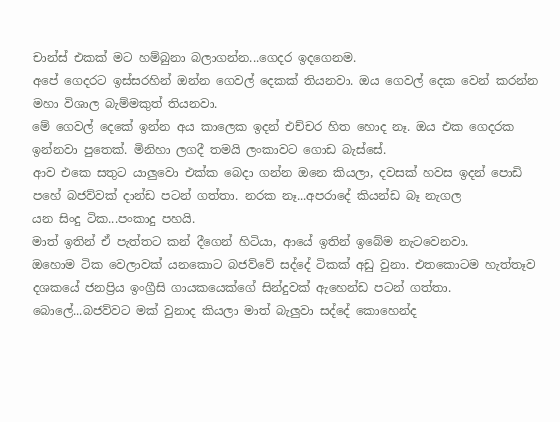චාන්ස් එකක් මට හම්බුනා බලාගන්න...ගෙදර ඉදගෙනම.
අපේ ගෙදරට ඉස්සරහින් ඔන්න ගෙවල් දෙකක් තියනවා. ඔය ගෙවල් දෙක වෙන් කරන්න මහා විශාල බැම්මකුත් තියනවා.
මේ ගෙවල් දෙකේ ඉන්න අය කාලෙක ඉදන් එච්චර හිත හොද නෑ. ඔය එක ගෙදරක ඉන්නවා පුතෙක්. මිනිහා ලගදී තමයි ලංකාවට ගොඩ බැස්සේ.
ආව එකෙ සතුට යාලුවො එක්ක බෙදා ගන්න ඔනෙ කියලා, දවසක් හවස ඉදන් පොඩි පහේ බජව්වක් දාන්ඩ පටන් ගත්තා. නරක නෑ...අපරාදේ කියන්ඩ බෑ නැගල
යන සිංදු ටික...පංකාදු පහයි.
මාත් ඉතින් ඒ පැත්තට කන් දීගෙන් හිටියා, ආයේ ඉතින් ඉබේම නැටවෙනවා.
ඔහොම ටික වෙලාවක් යනකොට බජව්වේ සද්දේ ටිකක් අඩු වුනා. එතකොටම හැත්තෑව දශකයේ ජනප්‍රිය ඉංග්‍රීසි ගායකයෙක්ගේ සින්දුවක් ඇහෙන්ඩ පටන් ගත්තා.
බොලේ...බජව්වට මක් වුනාද කියලා මාත් බැලුවා සද්දේ කොහෙන්ද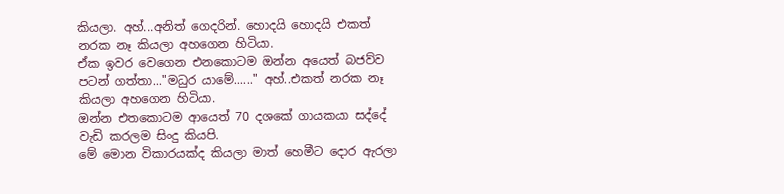කියලා. අහ්...අනිත් ගෙදරින්. හොදයි හොදයි එකත් නරක නෑ කියලා අහගෙන හිටියා.
ඒක ඉවර වෙගෙන එනකොටම ඔන්න අයෙත් බජව්ව පටන් ගත්තා..."මධුර යාමේ......" අහ්..එකත් නරක නෑ කියලා අහගෙන හිටියා.
ඔන්න එතකොටම ආයෙත් 70 දශකේ ගායකයා සද්දේ වැඩි කරලම සිංදු කියපි.
මේ මොන විකාරයක්ද කියලා මාත් හෙමීට දොර ඇරලා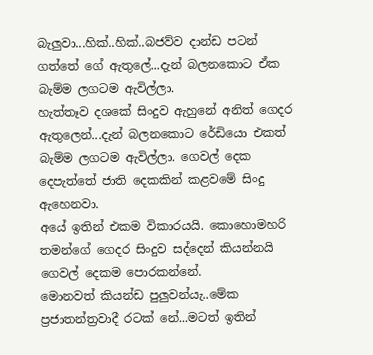බැලුවා...හික්..හික්..බජව්ව දාන්ඩ පටන් ගත්තේ ගේ ඇතුලේ...දැන් බලනකොට ඒක බැම්ම ලගටම ඇවිල්ලා.
හැත්තෑව දශකේ සිංදුව ඇහුනේ අනිත් ගෙදර ඇතුලෙන්...දැන් බලනකොට රේඩියො එකත් බැම්ම ලගටම ඇවිල්ලා. ගෙවල් දෙක දෙපැත්තේ ජාති දෙකකින් කළවමේ සිංදු ඇහෙනවා.
අයේ ඉතින් එකම විකාරයයි. කොහොමහරි තමන්ගේ ගෙදර සිංදුව සද්දෙන් කියන්නයි ගෙවල් දෙකම පොරකන්නේ.
මොනවත් කියන්ඩ පුලුවන්යැ..මේක ප්‍රජාතන්ත්‍රවාදී රටක් නේ...මටත් ඉතින්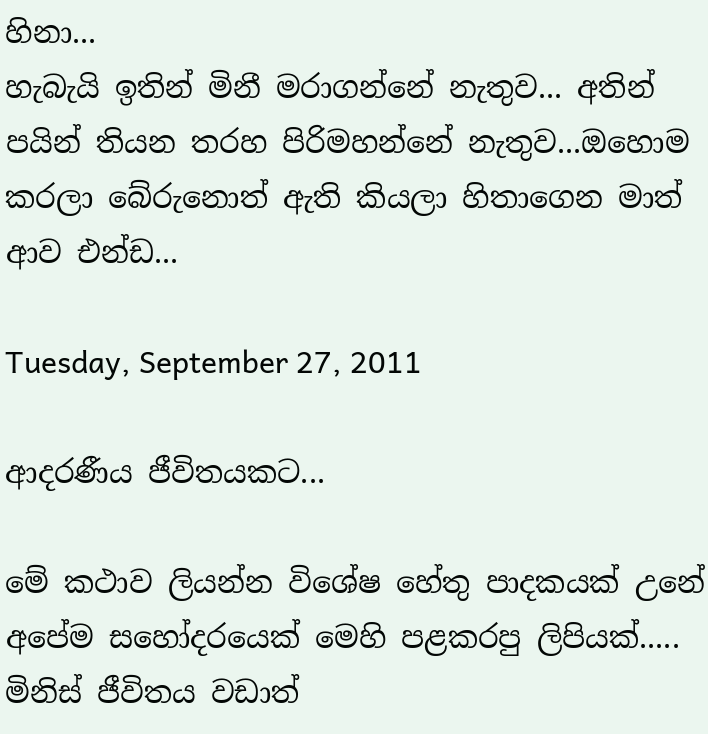හිනා...
හැබැයි ඉතින් මිනී මරාගන්නේ නැතුව... අතින් පයින් තියන තරහ පිරිමහන්නේ නැතුව...ඔහොම කරලා බේරුනොත් ඇති කියලා හිතාගෙන මාත් ආව එන්ඩ...

Tuesday, September 27, 2011

ආදරණීය ජීවිතයකට...

මේ කථාව ලියන්න විශේෂ හේතු පාදකයක් උනේ අපේම සහෝදරයෙක් මෙහි පළකරපු ලිපියක්.....
මිනිස් ජීවිතය වඩාත්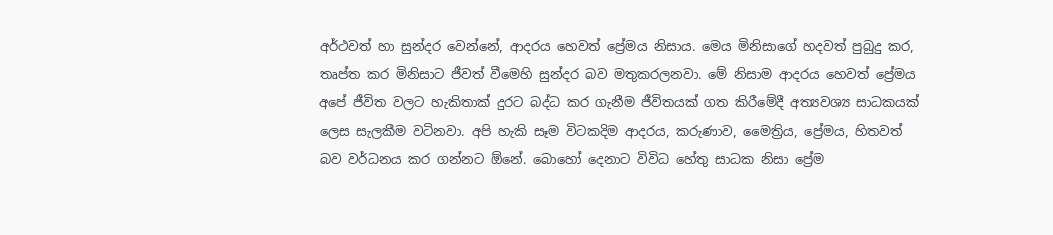අර්ථවත් හා සුන්දර වෙන්නේ, ආදරය හෙවත් ප්‍රේමය නිසාය. මෙය මිනිසාගේ හදවත් පුබුදු කර, තෘප්ත කර මිනිසාට ජීවත් වීමෙහි සුන්දර බව මතුකරලනවා. මේ නිසාම ආදරය හෙවත් ප්‍රේමය අපේ ජීවිත වලට හැකිතාක් දුරට බද්ධ කර ගැනීම ජීවිතයක් ගත කිරීමේදී අත්‍යවශ්‍ය සාධකයක් ලෙස සැලකීම වටිනවා. අපි හැකි සෑම විටකදිම ආදරය, කරුණාව, මෛත්‍රිය, ප්‍රේමය, හිතවත් බව වර්ධනය කර ගන්නට ඕනේ. බොහෝ දෙනාට විවිධ හේතු සාධක නිසා ප්‍රේම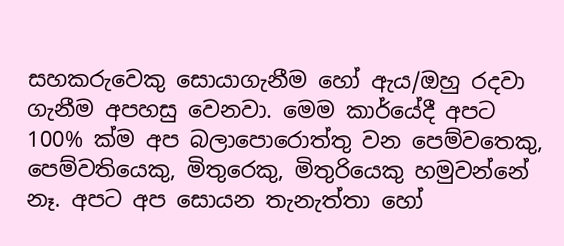සහකරුවෙකු සොයාගැනීම හෝ ඇය/ඔහු රදවා ගැනීම අපහසු වෙනවා. මෙම කාර්යේදී අපට 100% ක්ම අප බලාපොරොත්තු වන පෙම්වතෙකු, පෙම්වතියෙකු, මිතුරෙකු, මිතුරියෙකු හමුවන්නේ නෑ. අපට අප සොයන තැනැත්තා හෝ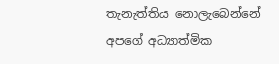තැනැත්තිය නොලැබෙන්නේ අපගේ අධ්‍යාත්මික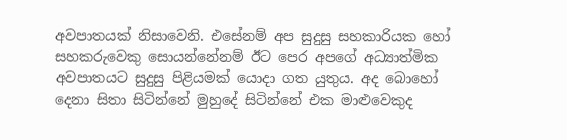අවපාතයක් නිසාවෙනි. එසේනම් අප සුදුසු සහකාරියක හෝ සහකරුවෙකු සොයන්නේනම් ඊට පෙර අපගේ අධ්‍යාත්මික අවපාතයට සුදුසු පිළියමක් යොදා ගත යුතුය. අද බොහෝ දෙනා සිතා සිටින්නේ මුහුදේ සිටින්නේ එක මාළුවෙකුද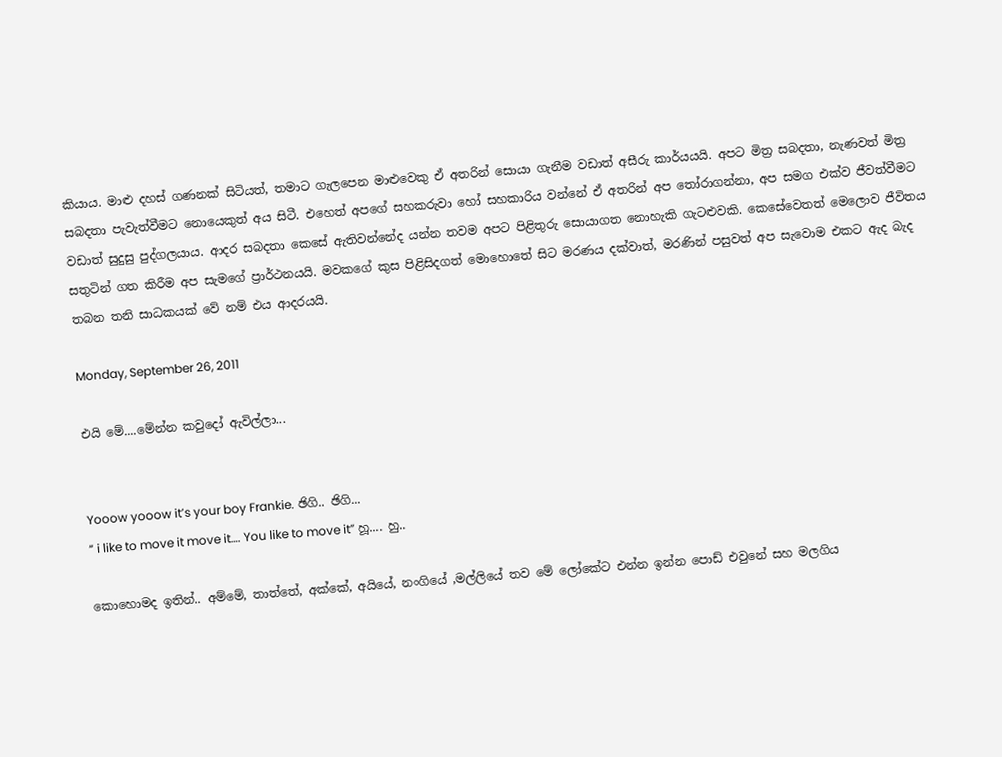කියාය. මාළු දහස් ගණනක් සිටියත්, තමාට ගැලපෙන මාළුවෙකු ඒ අතරින් සොයා ගැනීම වඩාත් අසීරු කාර්යයයි. අපට මිත්‍ර සබදතා, නැණවත් මිත්‍ර සබදතා පැවැත්වීමට නොයෙකුත් අය සිටී. එහෙත් අපගේ සහකරුවා හෝ සහකාරිය වන්නේ ඒ අතරින් අප තෝරාගන්නා, අප සමග එක්ව ජීවත්වීමට වඩාත් සුදුසු පුද්ගලයාය. ආදර සබදතා කෙසේ ඇතිවන්නේද යන්න තවම අපට පිළිතුරු සොයාගත නොහැකි ගැටළුවකි. කෙසේවෙතත් මෙලොව ජීවිතය සතුටින් ගත කිරීම අප සැමගේ ප්‍රාර්ථනයයි. මවකගේ කුස පිළිසිදගත් මොහොතේ සිට මරණය දක්වාත්, මරණින් පසුවත් අප සැවොම එකට ඇද බැද තබන තනි සාධකයක් වේ නම් එය ආදරයයි.

Monday, September 26, 2011

එයි මේ....මේන්න කවුදෝ ඇවිල්ලා...


Yooow yooow it’s your boy Frankie. ඡිගි.. ඡිගි...
“ i like to move it move it…. You like to move it” හූ.... හු..

කොහොමද ඉතින්.. අම්මේ, තාත්තේ, අක්කේ, අයියේ, නංගියේ ,මල්ලියේ තව මේ ලෝකේට එන්න ඉන්න පොඩ් එවුනේ සහ මලගිය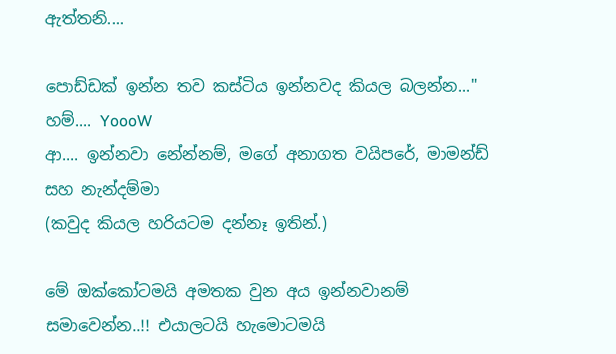ඇත්තනි....

පොඩ්ඩක් ඉන්න තව කස්ටිය ඉන්නවද කියල බලන්න..."
හම්.... YoooW
ආ.... ඉන්නවා නේන්නම්, මගේ අනාගත වයිප‍රේ, මාමන්ඩ් සහ නැන්දම්මා
(කවුද කියල හරියටම දන්‍නෑ ඉතින්.)

මේ ඔක්කෝටමයි අමතක වුන අය ඉන්නවානම් සමාවෙන්න..!! එයාලටයි හැමොටමයි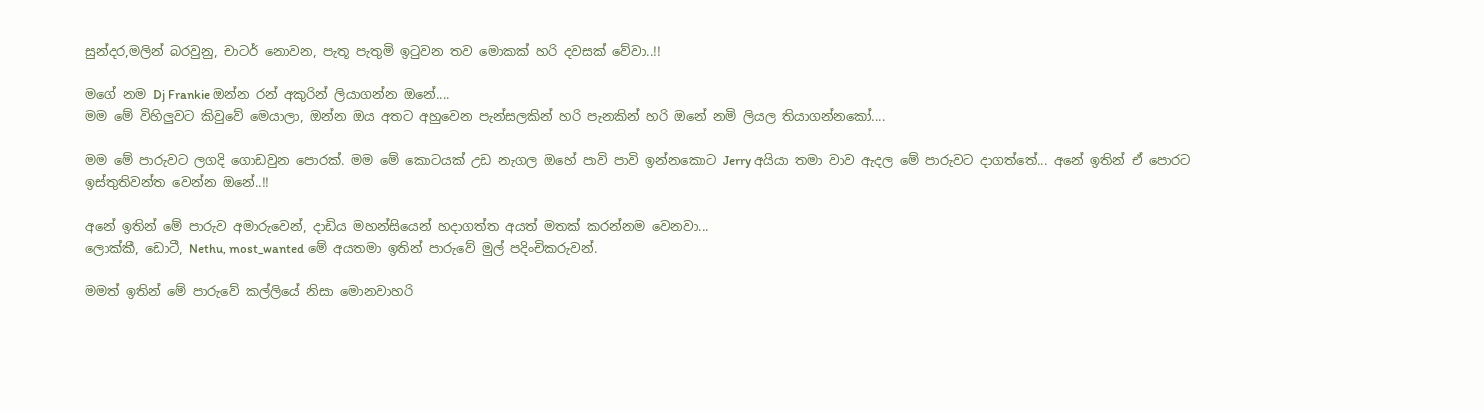සුන්දර,මලින් බරවුනු, චාටර් නොවන, පැතූ පැතුමි ඉටුවන තව මොකක් හරි දවසක් වේවා..!!

මගේ නම Dj Frankie ඔන්න රන් අකුරින් ලියාගන්න ඔනේ....
මම මේ විහිලුවට කිවුවේ මෙයාලා, ඔන්න ඔය අතට අහුවෙන පැන්සලකින් හරි පැනකින් හරි ඔනේ නමි ලියල තියාගන්නකෝ....

මම මේ පාරුවට ලගදි ගොඩවුන පොරක්. මම මේ කොටයක් උඩ නැගල ඔහේ පාවි පාවි ඉන්නකොට Jerry අයියා තමා වාව ඇදල මේ පාරුවට දාගත්තේ... අනේ ඉතින් ඒ පොරට ඉස්තුතිවන්ත වෙන්න ඔනේ..!!

අනේ ඉතින් මේ පාරුව අමාරුවෙන්, දාඩිය මහන්සියෙන් හදාගත්ත අයත් මතක් කරන්නම වෙනවා...
ලොක්කී, ඩොටී, Nethu, most_wanted මේ අයතමා ඉතින් පාරුවේ මුල් පදිංචිකරුවන්.

මමත් ඉතින් මේ පාරුවේ කල්ලියේ නිසා මොනවාහරි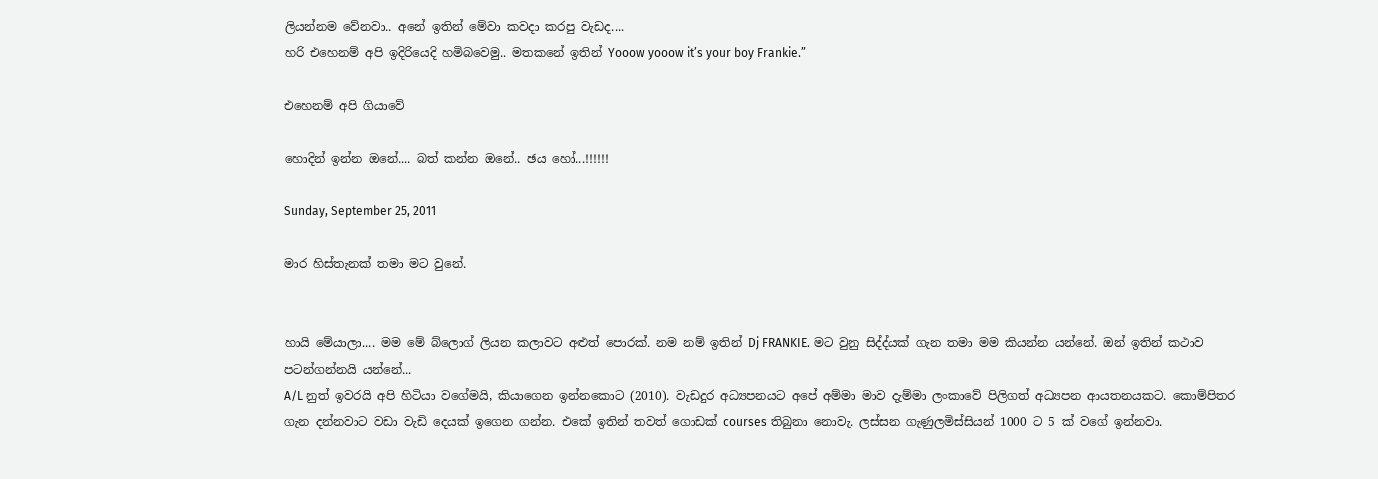ලියන්නම වේනවා.. අනේ ඉතින් මේවා කවදා කරපු වැඩද....
හරි එහෙනම් අපි ඉදිරියෙදි හමිබවෙමු.. මතකනේ ඉතින් Yooow yooow it’s your boy Frankie.”

එහෙනම් අපි ගියාවේ

හොදින් ඉන්න ඔනේ.... බත් කන්න ඔනේ.. ඡ‍‍ය හෝ...!!!!!!

Sunday, September 25, 2011

මාර හිස්තැනක් තමා මට වුනේ.


හායි මේයාලා.... මම මේ ‍බ්ලොග් ලියන කලාවට අළුත් පොරක්. නම නම් ඉතින් Dj FRANKIE. මට වුනු සිද්ද්යක් ගැන තමා මම කියන්න යන්නේ. ඔන් ඉතින් කථාව පටන්ගන්නයි යන්නේ...
A/L නුත් ඉවරයි අපි හිටියා වගේමයි, කියාගෙන ඉන්නකොට (2010). වැඩදුර අධ්‍යපන‍යට අපේ අම්මා මාව දැම්මා ලංකාවේ පිලිගත් අධ්‍යපන ආයතනයකට. කොම්පිතර ගැන දන්නවාට වඩා වැඩි දෙයක් ඉගෙන ගන්න. එකේ ඉතින් තවත් ගොඩක් courses තිබුනා නොවැ. ලස්සන ගැණුලමිස්සියන් 1000 ට 5 ක් වගේ ඉන්නවා.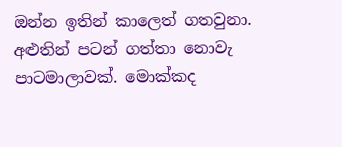ඔන්න ඉතින් කාලෙත් ගතවුනා. අළුතින් පටන් ගත්තා නොවැ පාටමාලාවක්. මොක්කද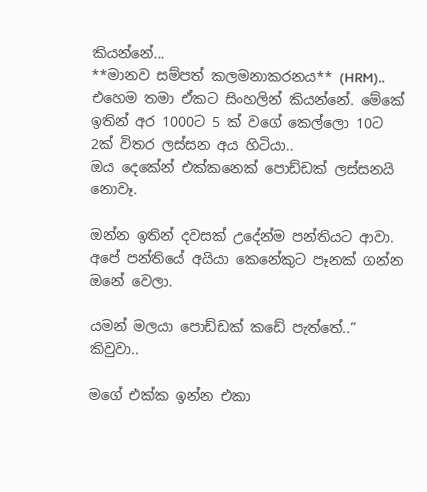කියන්නේ...
**මානව සම්පත් කලමනාකරනය** (HRM).. එහෙම තමා ඒකට සිංහලින් කියන්නේ. මේකේ ඉතින් අර 1000ට 5 ක් වගේ කෙල්ලො 10ට 2ක් විතර ලස්සන අය හිටියා..
ඔය දෙකේන් එක්කනෙක් පොඩ්ඩක් ලස්සනයි නොවෑ.

ඔන්න ඉතින් දවසක් උදේන්ම පන්තියට ආවා. අපේ පන්තියේ අයියා කෙනේකුට පෑනක් ගන්න ඔනේ වෙලා.

යමන් මලයා පොඩ්ඩක් කඩේ පැත්තේ..” කිවුවා..

මගේ එක්ක ඉන්න එකා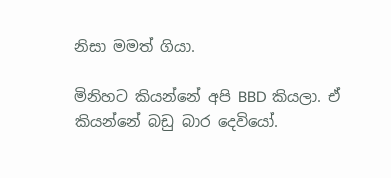නිසා මමත් ගියා.

මිනිහට කියන්නේ අපි BBD කියලා. ඒ කියන්නේ බඩු බාර දෙවියෝ.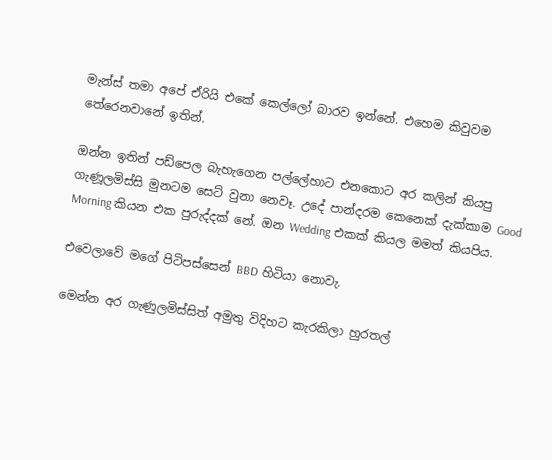මැන්ස් තමා අපේ ඒරියි එකේ කෙල්ලෝ බාරව ඉන්නේ. එහෙම කිවුවම තේරෙනවානේ ඉතින්.

ඔන්න ඉතින් පඩ්පෙල බැහැගෙන පල්ලේහාට එනකොට අර කලින් කියපු ගැණූලමිස්සි මුනටම සෙට් වුනා නෙවෑ. උදේ පාන්දරම‍ කෙනෙක් දැක්කාම Good Morning කියන එක පුරුද්දක් නේ. ඔන Wedding එකක් කියල මමත් කියපිය.

එවෙලාවේ මගේ පිටිපස්සෙන් BBD හිටියා නොවැ.

මෙන්න අර ගැණුලමිස්සිත් අමුතු විදිහට කැරකිලා හුරතල්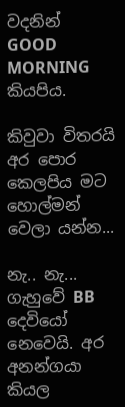වදනින් GOOD MORNING කියපිය.

කිවුවා විතරයි අර පොර කෙලපිය මට හොල්මන් වෙලා යන්න...

නැ.. නැ... ගැහුවේ BB දෙවියෝ නෙවෙයි. අර අනන්ගයා කියල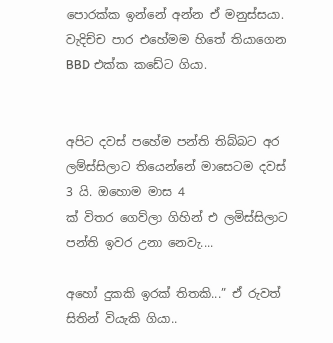පොරක්ක ඉන්නේ අන්න ඒ මනුස්සයා. වැදිච්ච පාර ‍එහේමම හිතේ තියාගෙන BBD එක්ක ක‍ඩේට ගියා.


අපිට දවස් පහේම පන්ති තිබ්බට අර ලම්ස්සිලාට තියෙන්නේ මාසෙටම දවස් 3 යි. ඔහොම මාස 4
ක් විතර ගෙව්ලා ගිහින් එ ලමිස්සිලාට පන්ති ඉවර උනා නෙවැ....

අහෝ දුකකි ඉරක් තිතකි...” ඒ රුවත් සිතින් වියැකි ගියා..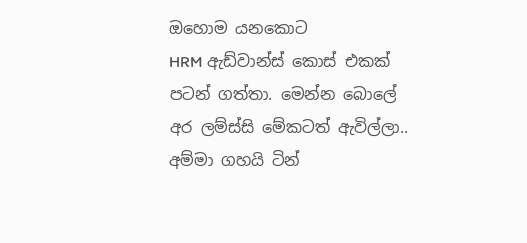ඔහොම යනකොට
HRM ඇඩ්වාන්ස් කොස් එකක් පටන් ගත්තා. මෙන්න බොලේ අර ලම්ස්සි මේකටත් ඇවිල්ලා.. අම්මා ‍ගහයි ටින්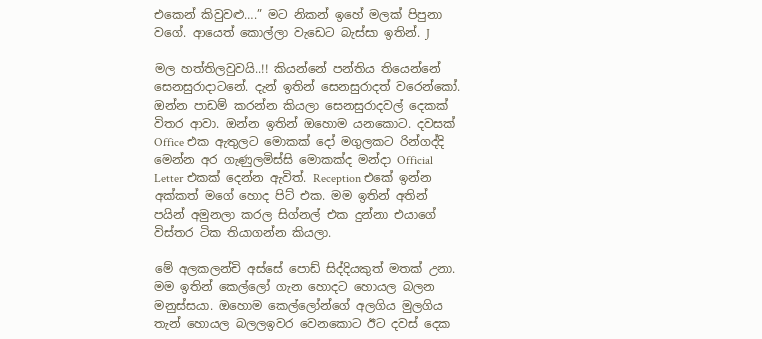එකෙන් කිවුවළු….” මට නිකන් ඉහේ මලක් පිපුනා වගේ. ආයෙත් කොල්ලා වැඩෙට බැස්සා ඉතින්. J

මල හත්තිලවුවයි..!! කියන්නේ පන්තිය තියෙන්නේ සෙනසුරාදාටනේ. දැන් ඉතින් සෙනසුරාදත් වරෙන්කෝ. ඔන්න පාඩම් කරන්න කියලා සෙනසුරාදවල් දෙකක් විතර ආවා. ඔන්න ඉතින් ඔහොම යනකොට. දවසක් Office එක ඇතුලට මොකක් දෝ මගුලකට රින්ගද්දි මෙන්න අර ගැණුලමිස්සි මොකක්ද මන්දා Official Letter එකක් දෙන්න ඇවිත්. Reception එකේ ඉන්න අක්කත් මගේ හොද පිට් එක. මම ඉතින් අතින් පයින් අමුනලා කරල සිග්නල් එක දුන්නා එයාගේ විස්තර ටික තියාගන්න කියලා.

මේ අලකලන්චි අස්සේ පොඩ් සිද්දියකුත් මතක් උනා. මම ඉතින් කෙල්ලෝ ගැන හොදට හොයල බලන මනුස්සයා. ඔහොම කෙල්ලෝන්ගේ අලගිය මුලගිය තැන් හොයල බලලඉවර වෙනකොට ඊට දවස් දෙක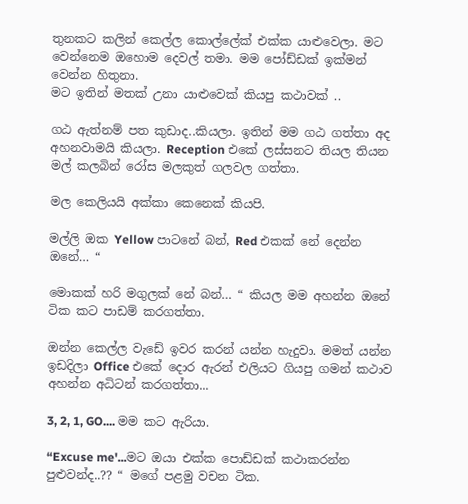තුනකට කලින් කෙල්ල කොල්ලේක් එක්ක යාළුවෙලා. මට වෙන්නෙම ඔහොම දෙවල් තමා. මම පෝඩ්ඩක් ඉක්මන් වෙන්න හිතුනා.
මට ඉතින් මතක් උනා යාළුවෙක් කියපු කථාවක් ..

ගඨ ඇත්නම් පත කුඩාද..කියලා. ඉතින් මම ‍ගඨ ‍ගත්තා අද අහනවාමයි කියලා. Reception එකේ ලස්සනට තියල තියන මල් කලබින් රෝස මලකුත් ගලවල ගත්තා.

මල කෙලියයි අක්කා කෙනෙක් කියපි.

මල්ලි ඔක Yellow පාටනේ බන්, Red එකක් නේ දෙන්න ඔනේ… “

මොකක් හරි මගුලක් නේ බන්… “ කියල මම අහන්න ඔනේ ටික කට පාඩම් කරගත්තා.

ඔන්න කෙල්ල වැඩේ ඉවර කරන් යන්න හැදුවා. මමත් යන්න ඉඩදිලා Office එකේ දොර ඇරන් එලියට ගියපු ගමන් කථාව අහන්න අධිටන් කරගත්තා...

3, 2, 1, GO.... මම කට ඇරියා.

“Excuse me'...මට ඔයා එක්ක පොඩ්ඩක් කථාකරන්න පුළුවන්ද..?? “ මගේ පළමු වචන ටික.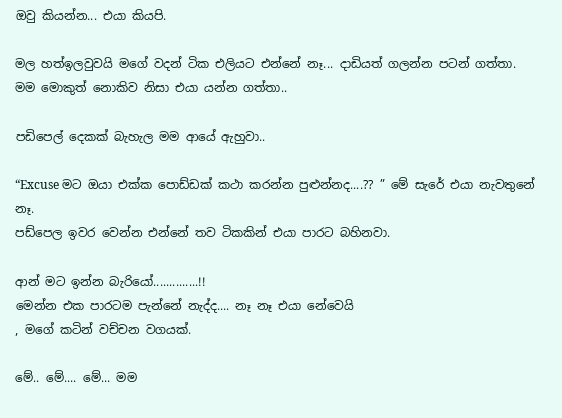ඔවු කියන්න... එයා කියපි.

මල හත්ඉලවුවයි මගේ වදන් ‍ටික එලියට එන්නේ නෑ... දාඩියත් ගලන්න පටන් ගත්තා.
මම මොකුත් නොකිව නිසා එයා යන්න ගත්තා..

පඩිපෙල් දෙකක් බැහැල මම ආයේ ඇහුවා..

“Excuse මට ඔයා එක්ක පොඩ්ඩක් කථා කරන්න පුළුන්නද....?? ” මේ සැරේ එයා නැවතුනේ නෑ.
පඩ්පෙල ඉවර වෙන්න එන්නේ තව ටිකකින් එයා පාරට බහිනවා.

ආන් මට ඉන්න බැරියෝ..............!!
මෙන්න එක පාරටම පැන්නේ නැද්ද.... නෑ නෑ එයා නේවෙයි
, මගේ කටින් වච්චන වගයක්.

මේ.. මේ.... මේ... මම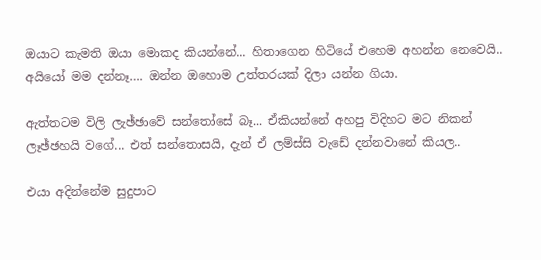ඔයාට කැමති ඔයා මොකද කියන්නේ... හිතාගෙන හිටියේ එහෙම අහන්න නෙවෙයි..
අයියෝ මම දන්නෑ…. ඔන්න‍ ඔහොම උත්තරයක් දිලා යන්න ගියා.

ඇත්තටම විලි ලැඡ්ඡාවේ සන්තෝසේ බෑ... ඒකියන්නේ අහපු විදිහට මට නිකන් ලෑඡ්ඡහයි වගේ... එත් සන්තොසයි, දැන් ඒ ලම්ස්සි වැ‍ඩේ දන්නවානේ කියල..

එයා අදින්නේම සුදුපාට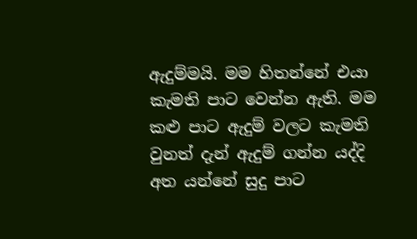ඇදුම්මයි. මම හිතන්නේ එයා කැමති පාට වෙන්න ඇති. මම කළු පාට ඇදුම් වලට කැමති වුනත් දැන් ඇදුම් ගන්න යද්දි අත යන්නේ සුදු පාට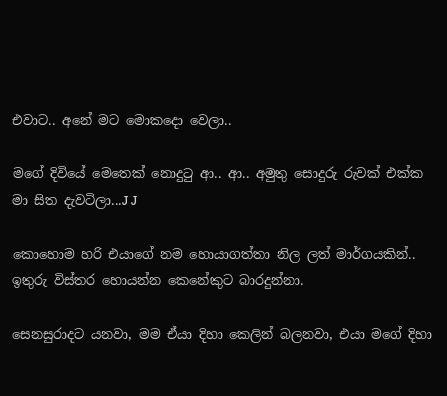එවාට.. අනේ මට මොකදො වෙලා..

මගේ දිවියේ මෙතෙක් නොදුටු ආ.. ආ.. අමුතු සොදුරු රුවක් එක්ක මා සිත දැවටිලා...J J

කොහොම හරි එයාගේ නම හොයාගත්තා නිල ලත් මාර්ගයකින්.. ඉතුරු විස්තර හොයන්න කෙනේකුට බාරදුන්නා.

සෙනසුරාදට යනවා, මම ඒයා දිහා කෙලින් බලනවා, එයා මගේ දිහා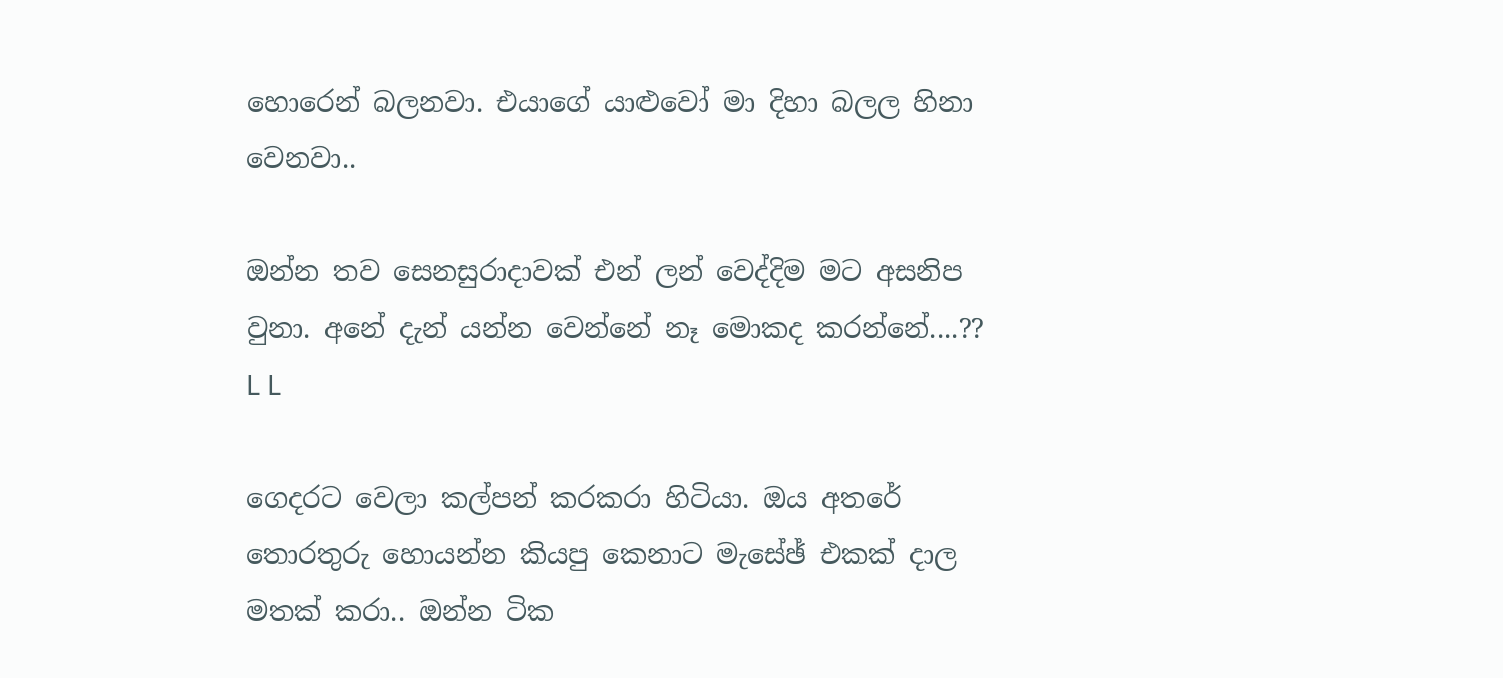හොරෙන් බලනවා. එයාගේ යාළුවෝ මා දිහා බලල හිනා වෙනවා..

ඔන්න තව සෙනසුරාදාවක් එන් ලන් වෙද්දිම මට අසනිප වුනා. අනේ දැන් යන්න වෙන්නේ නෑ මොකද කරන්නේ....?? L L

ගෙදරට වෙලා කල්පන් කරකරා හිටියා. ඔය අතරේ තොරතුරු හොයන්න කියපු කෙනාට මැසේඡ් එකක් දාල මතක් කරා.. ඔන්න ටික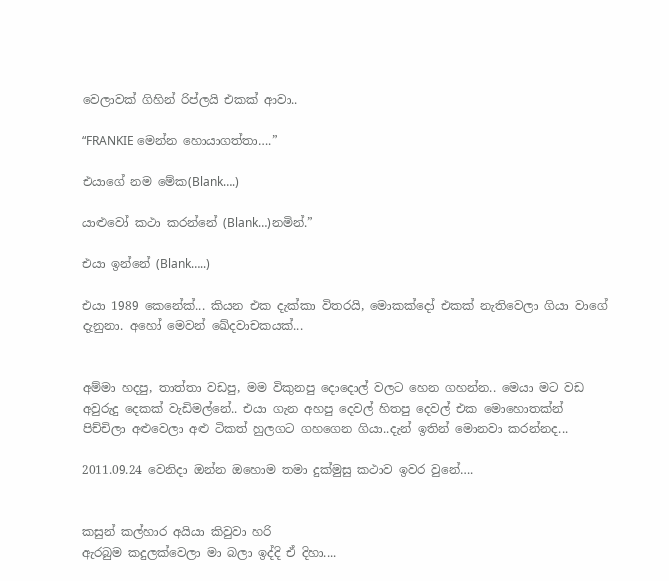වෙලාවක් ගිහින් රිප්ලයි එකක් ආවා..

“FRANKIE මෙන්න හොයාගත්තා….”

එයාගේ නම ‍මේක(Blank….)

යාළුවෝ කථා කරන්නේ (Blank…)නමින්.”

එයා ඉන්නේ (Blank…..)

එයා 1989 කෙනේක්... කියන එක දැක්කා විතරයි, මොකක්දෝ එකක් නැතිවෙලා ගියා වාගේ දැනුනා. අහෝ මෙවන් ඛේදවාචකයක්...


අම්මා හදපු, තාත්තා වඩපු, මම විකුනපු දොදොල් වලට හෙන ගහන්න.. මෙයා මට වඩ අවුරුදු දෙකක් වැඩිමල්නේ.. එයා ‍ගැන අහපු දෙවල් හිතපු දෙවල් එක මොහොතක්න් පිච්චිලා අළුවෙලා අළු ටිකත් හුලගට ගහගෙන ගියා..දැන් ඉතින් මොනවා කරන්නද...

2011.09.24 වෙනිදා ඔන්න ඔහොම තමා දුක්මුසු කථාව ඉවර වුනේ….


කසුන් කල්හාර අයියා කිවුවා හරි
ඇරබුම කදුලක්වෙලා මා බලා ඉද්දි ඒ දිහා....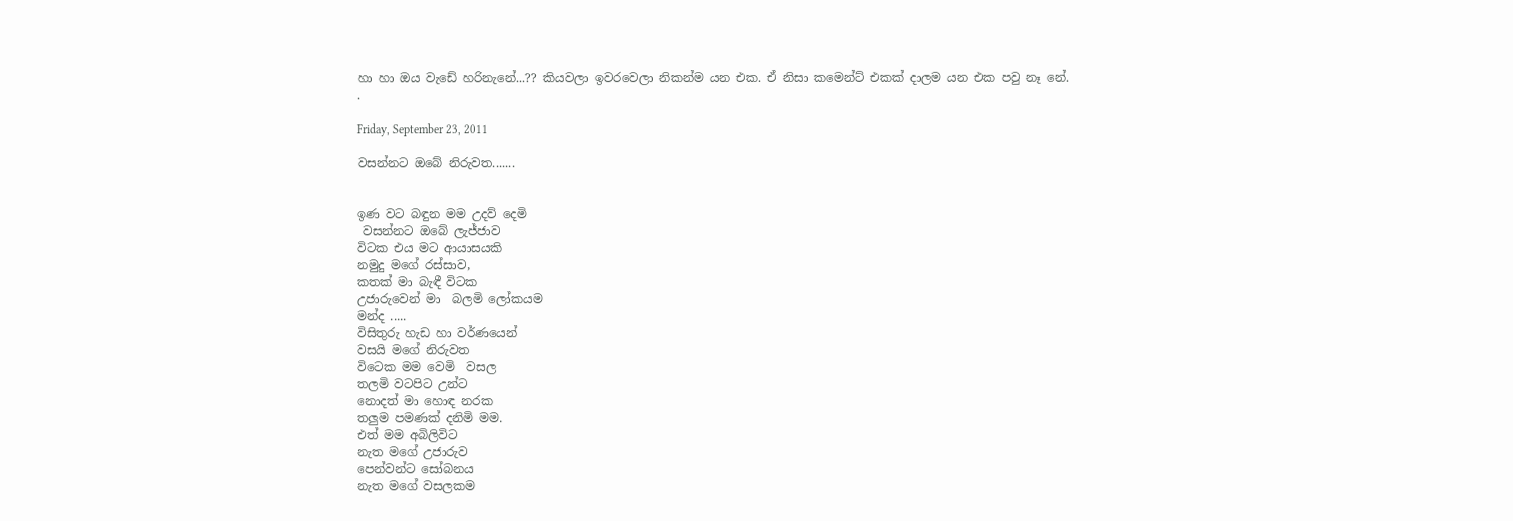හා හා ඔය වැඩේ හරිනැනේ...?? කියවලා ඉවරවෙලා නිකන්ම යන එක‍. ඒ නිසා කමෙන්ට් එකක් දාලම යන එක පවු නෑ නේ.
.

Friday, September 23, 2011

වසන්නට ඔබේ නිරුවත.......


ඉණ වට බඳුන මම උදව් දෙමි
 වසන්නට ඔබේ ලැජ්ජාව
විටක එය මට ආයාසයකි
නමුදු මගේ රස්සාව,
කතක් මා බැඳී විටක
උජාරුවෙන් මා  බලමි ලෝකයම
මන්ද .....
විසිතුරු හැඩ හා වර්ණයෙන්
වසයි මගේ නිරුවත
විටෙක මම වෙමි  වසල
තලමි වටපිට උන්ට
නොදත් මා හොඳ නරක
තලුම පමණක් දනිමි මම.
එත් මම අබිලිවිට
නැත මගේ උජාරුව
පෙන්වන්ට සෝබනය
නැත මගේ වසලකම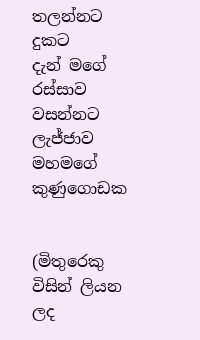තලන්නට දුකට
දැන් මගේ රස්සාව
වසන්නට  ලැජ්ජාව
මහමගේ කුණුගොඩක


(මිතුරෙකු විසින් ලියන ලද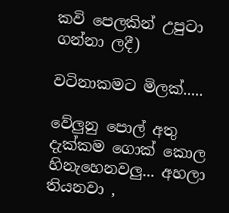කවි පෙලකින් උපුටා ගන්නා ලදී)

වටිනාකමට මිලක්.....

වේලුනු පොල් අතු දැක්කම ගොක් කොල හිනැහෙනවලු... අහලා තියනවා ,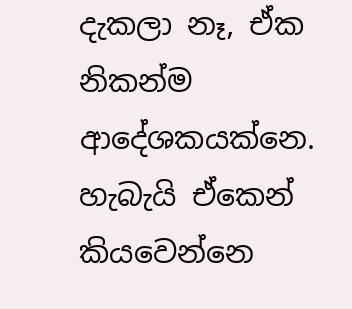දැකලා නෑ, ඒක නිකන්ම ආදේශකයක්නෙ. හැබැයි ඒකෙන් කියවෙන්නෙ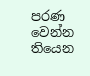පරණ වෙන්න තියෙන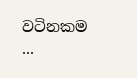වටිනකම ...